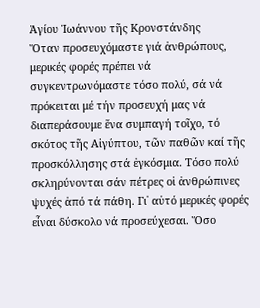Ἁγίου Ἰωάννου τῆς Κρονστάνδης
Ὅταν προσευχόμαστε γιά ἀνθρώπους, μερικές φορές πρέπει νά συγκεντρωνόμαστε τόσο πολύ, σά νά πρόκειται μέ τήν προσευχή μας νά διαπεράσουμε ἕνα συμπαγή τοῖχο, τό σκότος τῆς Αἰγύπτου, τῶν παθῶν καί τῆς προσκόλλησης στά ἐγκόσμια. Τόσο πολύ σκληρύνονται σάν πέτρες οἱ ἀνθρώπινες ψυχές ἀπό τά πάθη. Γι᾿ αὐτό μερικές φορές εἶναι δύσκολο νά προσεύχεσαι. Ὅσο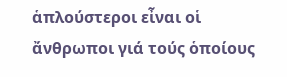ἁπλούστεροι εἶναι οἱ ἄνθρωποι γιά τούς ὁποίους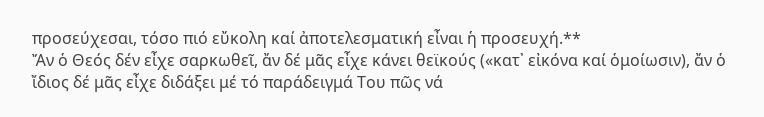προσεύχεσαι, τόσο πιό εὔκολη καί ἀποτελεσματική εἶναι ἡ προσευχή.**
Ἄν ὁ Θεός δέν εἶχε σαρκωθεῖ, ἄν δέ μᾶς εἶχε κάνει θεϊκούς («κατ᾿ εἰκόνα καί ὁμοίωσιν), ἄν ὁ ἴδιος δέ μᾶς εἶχε διδάξει μέ τό παράδειγμά Του πῶς νά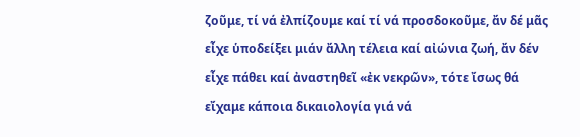ζοῦμε, τί νά ἐλπίζουμε καί τί νά προσδοκοῦμε, ἄν δέ μᾶς εἶχε ὑποδείξει μιάν ἄλλη τέλεια καί αἰώνια ζωή, ἄν δέν εἶχε πάθει καί ἀναστηθεῖ «ἐκ νεκρῶν», τότε ἴσως θά εἴχαμε κάποια δικαιολογία γιά νά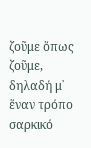ζοῦμε ὅπως ζοῦμε, δηλαδή μ᾿ ἕναν τρόπο σαρκικό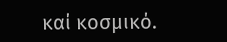καί κοσμικό.